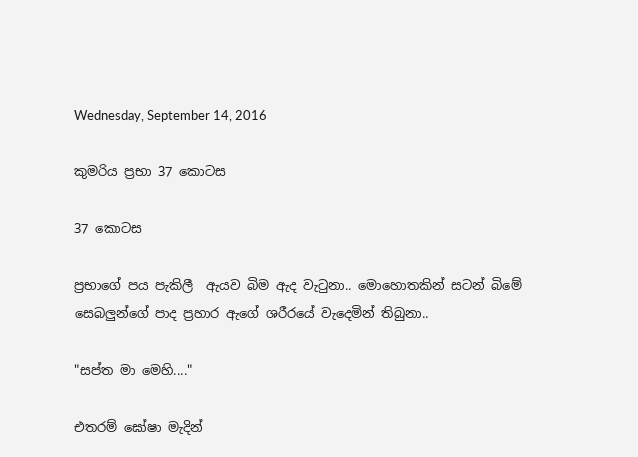Wednesday, September 14, 2016

කුමරිය ප්‍රභා 37 කොටස

37 කොටස

ප්‍රභාගේ පය පැකිලී  ඇයව බිම ඇද වැටුනා.. මොහොතකින් සටන් බිමේ සෙබලුන්ගේ පාද ප්‍රහාර ඇගේ ශරීරයේ වැදෙමින් තිබුනා..

"සප්ත මා මෙහි...."

එතරම් ඝෝෂා මැදින්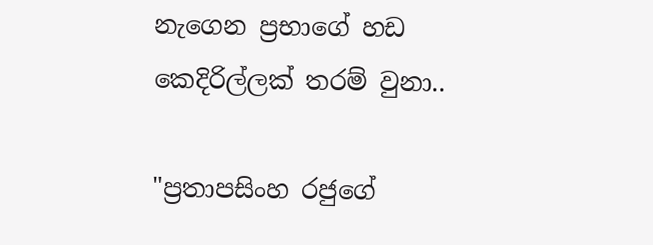නැගෙන ප්‍රභාගේ හඩ කෙදිරිල්ලක් තරම් වුනා..

"ප්‍රතාපසිංහ රජුගේ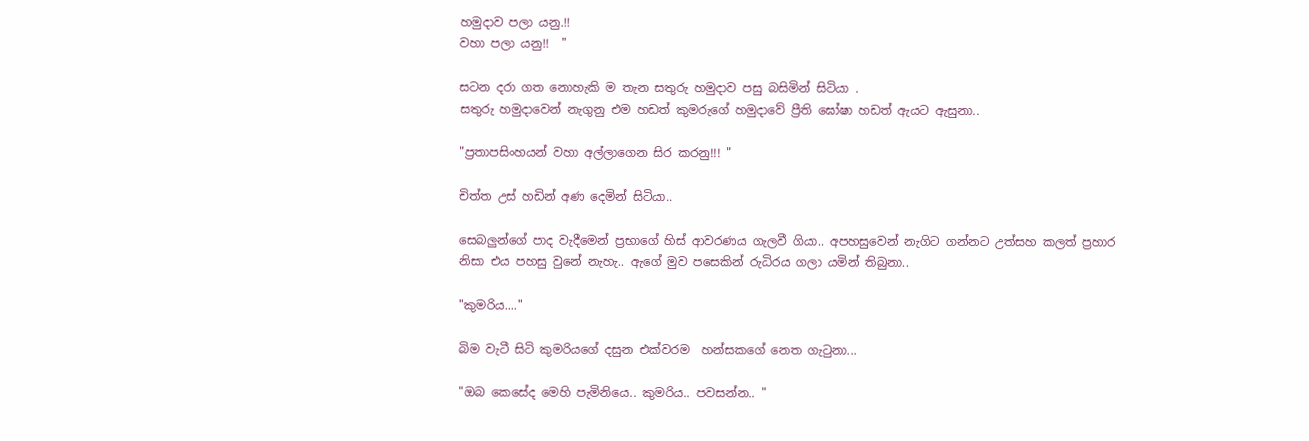හමුදාව පලා යනු.!!
වහා පලා යනු!!  "

සටන දරා ගත නොහැකි ම තැන සතුරු හමුදාව පසු බසිමින් සිටියා .
සතුරු හමුදාවෙන් නැගුනු එම හඩත් කුමරුගේ හමුදාවේ ප්‍රීති ඝෝෂා හඩත් ඇයට ඇසුනා..

"ප්‍රතාපසිංහයන් වහා අල්ලාගෙන සිර කරනු!!! "

චිත්ත උස් හඩින් අණ දෙමින් සිටියා..

සෙබලුන්ගේ පාද වැදීමෙන් ප්‍රභාගේ හිස් ආවරණය ගැලවී ගියා.. අපහසුවෙන් නැගිට ගන්නට උත්සහ කලත් ප්‍රහාර නිසා එය පහසු වුනේ නැහැ.. ඇගේ මුව පසෙකින් රුධිරය ගලා යමින් තිබුනා..

"කුමරිය...."

බිම වැටී සිටි කුමරියගේ දසුන එක්වරම  හන්සකගේ නෙත ගැටුනා...

"ඔබ කෙසේද මෙහි පැමිනියෙ.. කුමරිය.. පවසන්න.. "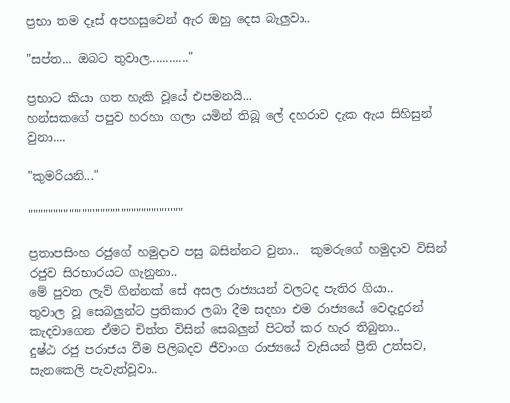ප්‍රභා තම දෑස් අපහසුවෙන් ඇර ඔහු දෙස බැලුවා..

"සප්ත... ඔබට තුවාල............"

ප්‍රභාට කියා ගත හැකි වූයේ එපමනයි...
හන්සකගේ පපුව හරහා ගලා යමින් තිබූ ලේ දහරාව දැක ඇය සිහිසුන් වුනා....

"කුමරියනි..."

"""""""""'"""'''"""""""""""'"'''""

ප්‍රතාපසිංහ රජුගේ හමුදාව පසු බසින්නට වුනා..  කුමරුගේ හමුදාව විසින් රජුව සිරභාරයට ගැනුනා..
මේ පුවත ලැව් ගින්නක් සේ අසල රාජ්‍යයන් වලටද පැතිර ගියා..
තුවාල වූ සෙබලුන්ට ප්‍රතිකාර ලබා දීම සදහා එම රාජ්‍යයේ වෙදැදුරන් කැදවාගෙන ඒමට චිත්ත විසින් සෙබලුන් පිටත් කර හැර තිබුනා..
දුෂ්ඨ රජු පරාජය වීම පිලිබදව ජීවාංග රාජ්‍යයේ වැසියන් ප්‍රීති උත්සව, සැනකෙලි පැවැත්වූවා..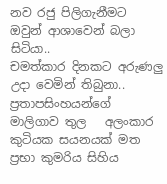නව රජු පිලිගැනීමට ඔවුන් ආශාවෙන් බලා සිටියා..
චමත්කාර දිනකට අරුණලු උදා වෙමින් තිබුනා.. ප්‍රතාපසිංහයන්ගේ මාලිගාව තුල   අලංකාර කුටියක සයනයක් මත ප්‍රභා කුමරිය සිහිය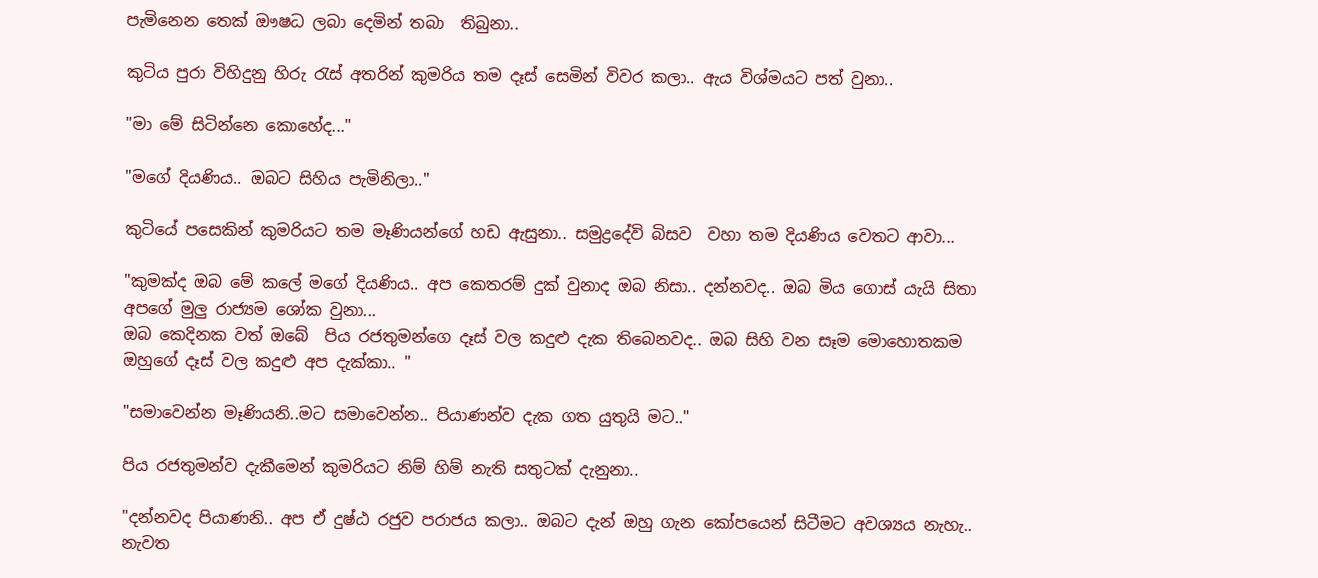පැමිනෙන තෙක් ඖෂධ ලබා දෙමින් තබා  තිබුනා..

කුටිය පුරා විහිදුනු හිරු රැස් අතරින් කුමරිය තම දෑස් සෙමින් විවර කලා.. ඇය විශ්මයට පත් වුනා..

"මා මේ සිටින්නෙ කොහේද..."

"මගේ දියණිය.. ඔබට සිහිය පැමිනිලා.."

කුටියේ පසෙකින් කුමරියට තම මෑණියන්ගේ හඩ ඇසුනා.. සමුද්‍රදේවි බිසව  වහා තම දියණිය වෙතට ආවා...

"කුමක්ද ඔබ මේ කලේ මගේ දියණිය.. අප කෙතරම් දුක් වුනාද ඔබ නිසා.. දන්නවද.. ඔබ මිය ගොස් යැයි සිතා අපගේ මුලු රාජ්‍යම ශෝක වුනා...
ඔබ කෙදිනක වත් ඔබේ  පිය රජතුමන්ගෙ දෑස් වල කදුළු දැක තිබෙනවද.. ඔබ සිහි වන සෑම මොහොතකම ඔහුගේ දෑස් වල කදුළු අප දැක්කා.. "

"සමාවෙන්න මෑණියනි..මට සමාවෙන්න.. පියාණන්ව දැක ගත යුතුයි මට.."

පිය රජතුමන්ව දැකීමෙන් කුමරියට නිම් හිම් නැති සතුටක් දැනුනා..

"දන්නවද පියාණනි.. අප ඒ දුෂ්ඨ රජුව පරාජය කලා.. ඔබට දැන් ඔහු ගැන කෝපයෙන් සිටීමට අවශ්‍යය නැහැ.. නැවත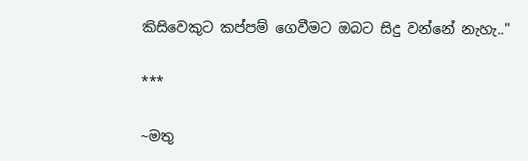කිසිවෙකුට කප්පම් ගෙවීමට ඔබට සිදු වන්නේ නැහැ.."

***

~මතු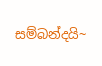සම්බන්දයි~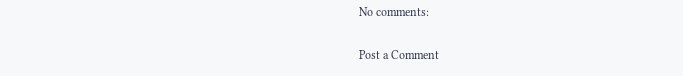No comments:

Post a Comment